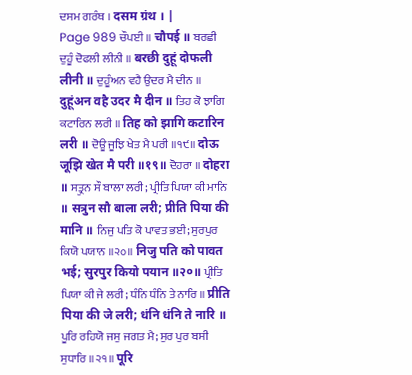ਦਸਮ ਗਰੰਥ । दसम ग्रंथ । |
Page 989 ਚੌਪਈ ॥ चौपई ॥ ਬਰਛੀ ਦੁਹੂੰ ਦੋਫਲੀ ਲੀਨੀ ॥ बरछी दुहूं दोफली लीनी ॥ ਦੁਹੂੰਅਨ ਵਹੈ ਉਦਰ ਮੈ ਦੀਨ ॥ दुहूंअन वहै उदर मै दीन ॥ ਤਿਹ ਕੋ ਝਾਗਿ ਕਟਾਰਿਨ ਲਰੀ ॥ तिह को झागि कटारिन लरी ॥ ਦੋਊ ਜੂਝਿ ਖੇਤ ਮੈ ਪਰੀ ॥੧੯॥ दोऊ जूझि खेत मै परी ॥१९॥ ਦੋਹਰਾ ॥ दोहरा ॥ ਸਤ੍ਰੁਨ ਸੌ ਬਾਲਾ ਲਰੀ; ਪ੍ਰੀਤਿ ਪਿਯਾ ਕੀ ਮਾਨਿ ॥ सत्रुन सौ बाला लरी; प्रीति पिया की मानि ॥ ਨਿਜੁ ਪਤਿ ਕੋ ਪਾਵਤ ਭਈ; ਸੁਰਪੁਰ ਕਿਯੋ ਪਯਾਨ ॥੨੦॥ निजु पति को पावत भई; सुरपुर कियो पयान ॥२०॥ ਪ੍ਰੀਤਿ ਪਿਯਾ ਕੀ ਜੇ ਲਰੀ; ਧੰਨਿ ਧੰਨਿ ਤੇ ਨਾਰਿ ॥ प्रीति पिया की जे लरी; धंनि धंनि ते नारि ॥ ਪੂਰਿ ਰਹਿਯੋ ਜਸੁ ਜਗਤ ਮੈ; ਸੁਰ ਪੁਰ ਬਸੀ ਸੁਧਾਰਿ ॥੨੧॥ पूरि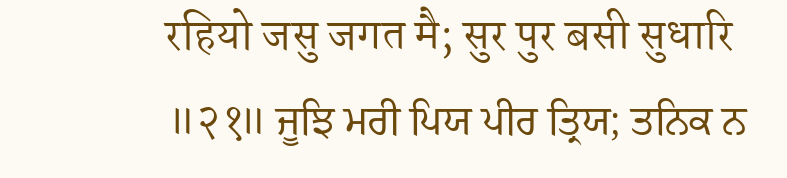रहियो जसु जगत मै; सुर पुर बसी सुधारि ॥२१॥ ਜੂਝਿ ਮਰੀ ਪਿਯ ਪੀਰ ਤ੍ਰਿਯ; ਤਨਿਕ ਨ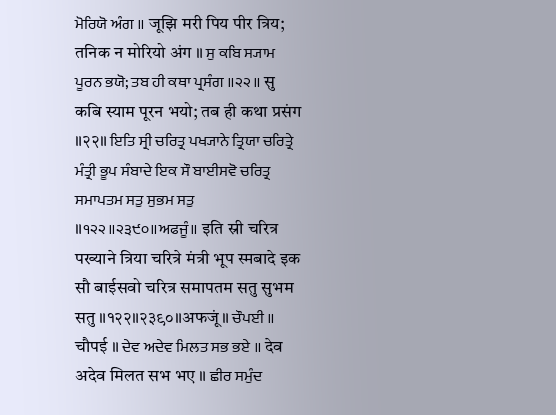ਮੋਰਿਯੋ ਅੰਗ ॥ जूझि मरी पिय पीर त्रिय; तनिक न मोरियो अंग ॥ ਸੁ ਕਬਿ ਸ੍ਯਾਮ ਪੂਰਨ ਭਯੋ; ਤਬ ਹੀ ਕਥਾ ਪ੍ਰਸੰਗ ॥੨੨॥ सु कबि स्याम पूरन भयो; तब ही कथा प्रसंग ॥२२॥ ਇਤਿ ਸ੍ਰੀ ਚਰਿਤ੍ਰ ਪਖ੍ਯਾਨੇ ਤ੍ਰਿਯਾ ਚਰਿਤ੍ਰੇ ਮੰਤ੍ਰੀ ਭੂਪ ਸੰਬਾਦੇ ਇਕ ਸੌ ਬਾਈਸਵੋ ਚਰਿਤ੍ਰ ਸਮਾਪਤਮ ਸਤੁ ਸੁਭਮ ਸਤੁ ॥੧੨੨॥੨੩੯੦॥ਅਫਜੂੰ॥ इति स्री चरित्र पख्याने त्रिया चरित्रे मंत्री भूप स्मबादे इक सौ बाईसवो चरित्र समापतम सतु सुभम सतु ॥१२२॥२३९०॥अफजूं॥ ਚੌਪਈ ॥ चौपई ॥ ਦੇਵ ਅਦੇਵ ਮਿਲਤ ਸਭ ਭਏ ॥ देव अदेव मिलत सभ भए ॥ ਛੀਰ ਸਮੁੰਦ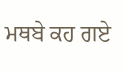ਮਥਬੇ ਕਹ ਗਏ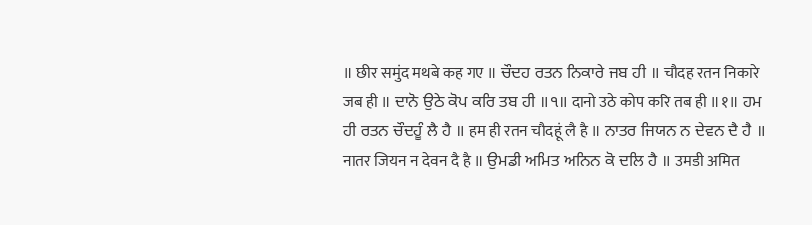॥ छीर समुंद मथबे कह गए ॥ ਚੌਦਹ ਰਤਨ ਨਿਕਾਰੇ ਜਬ ਹੀ ॥ चौदह रतन निकारे जब ही ॥ ਦਾਨੋ ਉਠੇ ਕੋਪ ਕਰਿ ਤਬ ਹੀ ॥੧॥ दानो उठे कोप करि तब ही ॥१॥ ਹਮ ਹੀ ਰਤਨ ਚੌਦਹੂੰ ਲੈ ਹੈ ॥ हम ही रतन चौदहूं लै है ॥ ਨਾਤਰ ਜਿਯਨ ਨ ਦੇਵਨ ਦੈ ਹੈ ॥ नातर जियन न देवन दै है ॥ ਉਮਡੀ ਅਮਿਤ ਅਨਿਨ ਕੋ ਦਲਿ ਹੈ ॥ उमडी अमित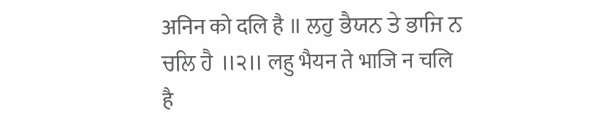अनिन को दलि है ॥ ਲਹੁ ਭੈਯਨ ਤੇ ਭਾਜਿ ਨ ਚਲਿ ਹੈ ॥੨॥ लहु भैयन ते भाजि न चलि है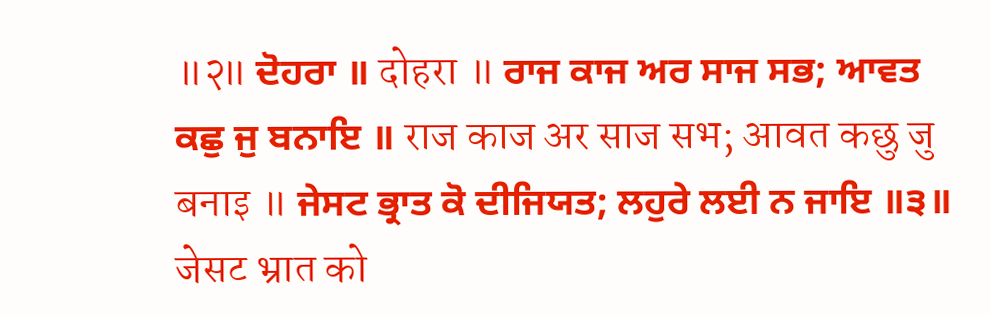॥२॥ ਦੋਹਰਾ ॥ दोहरा ॥ ਰਾਜ ਕਾਜ ਅਰ ਸਾਜ ਸਭ; ਆਵਤ ਕਛੁ ਜੁ ਬਨਾਇ ॥ राज काज अर साज सभ; आवत कछु जु बनाइ ॥ ਜੇਸਟ ਭ੍ਰਾਤ ਕੋ ਦੀਜਿਯਤ; ਲਹੁਰੇ ਲਈ ਨ ਜਾਇ ॥੩॥ जेसट भ्रात को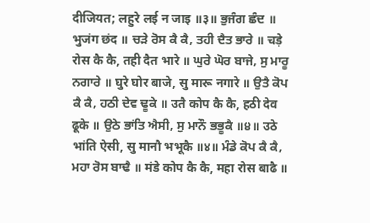दीजियत; लहुरे लई न जाइ ॥३॥ ਭੁਜੰਗ ਛੰਦ ॥ भुजंग छंद ॥ ਚੜੇ ਰੋਸ ਕੈ ਕੈ, ਤਹੀ ਦੈਤ ਭਾਰੇ ॥ चड़े रोस कै कै, तही दैत भारे ॥ ਘੁਰੇ ਘੋਰ ਬਾਜੇ, ਸੁ ਮਾਰੂ ਨਗਾਰੇ ॥ घुरे घोर बाजे, सु मारू नगारे ॥ ਉਤੈ ਕੋਪ ਕੈ ਕੈ, ਹਠੀ ਦੇਵ ਢੂਕੇ ॥ उतै कोप कै कै, हठी देव ढूके ॥ ਉਠੇ ਭਾਂਤਿ ਐਸੀ, ਸੁ ਮਾਨੌ ਭਭੂਕੈ ॥੪॥ उठे भांति ऐसी, सु मानौ भभूकै ॥४॥ ਮੰਡੇ ਕੋਪ ਕੈ ਕੈ, ਮਹਾ ਰੋਸ ਬਾਢੈ ॥ मंडे कोप कै कै, महा रोस बाढै ॥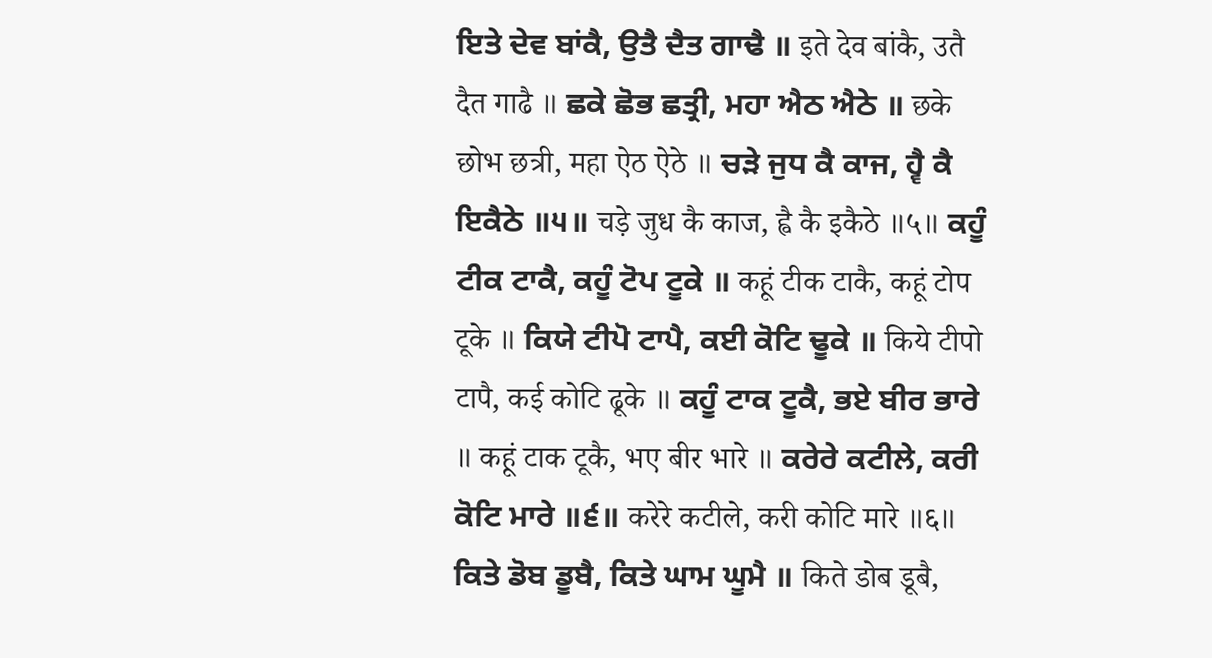ਇਤੇ ਦੇਵ ਬਾਂਕੈ, ਉਤੈ ਦੈਤ ਗਾਢੈ ॥ इते देव बांकै, उतै दैत गाढै ॥ ਛਕੇ ਛੋਭ ਛਤ੍ਰੀ, ਮਹਾ ਐਠ ਐਠੇ ॥ छके छोभ छत्री, महा ऐठ ऐठे ॥ ਚੜੇ ਜੁਧ ਕੈ ਕਾਜ, ਹ੍ਵੈ ਕੈ ਇਕੈਠੇ ॥੫॥ चड़े जुध कै काज, ह्वै कै इकैठे ॥५॥ ਕਹੂੰ ਟੀਕ ਟਾਕੈ, ਕਹੂੰ ਟੋਪ ਟੂਕੇ ॥ कहूं टीक टाकै, कहूं टोप टूके ॥ ਕਿਯੇ ਟੀਪੋ ਟਾਪੈ, ਕਈ ਕੋਟਿ ਢੂਕੇ ॥ किये टीपो टापै, कई कोटि ढूके ॥ ਕਹੂੰ ਟਾਕ ਟੂਕੈ, ਭਏ ਬੀਰ ਭਾਰੇ ॥ कहूं टाक टूकै, भए बीर भारे ॥ ਕਰੇਰੇ ਕਟੀਲੇ, ਕਰੀ ਕੋਟਿ ਮਾਰੇ ॥੬॥ करेरे कटीले, करी कोटि मारे ॥६॥ ਕਿਤੇ ਡੋਬ ਡੂਬੈ, ਕਿਤੇ ਘਾਮ ਘੂਮੈ ॥ किते डोब डूबै,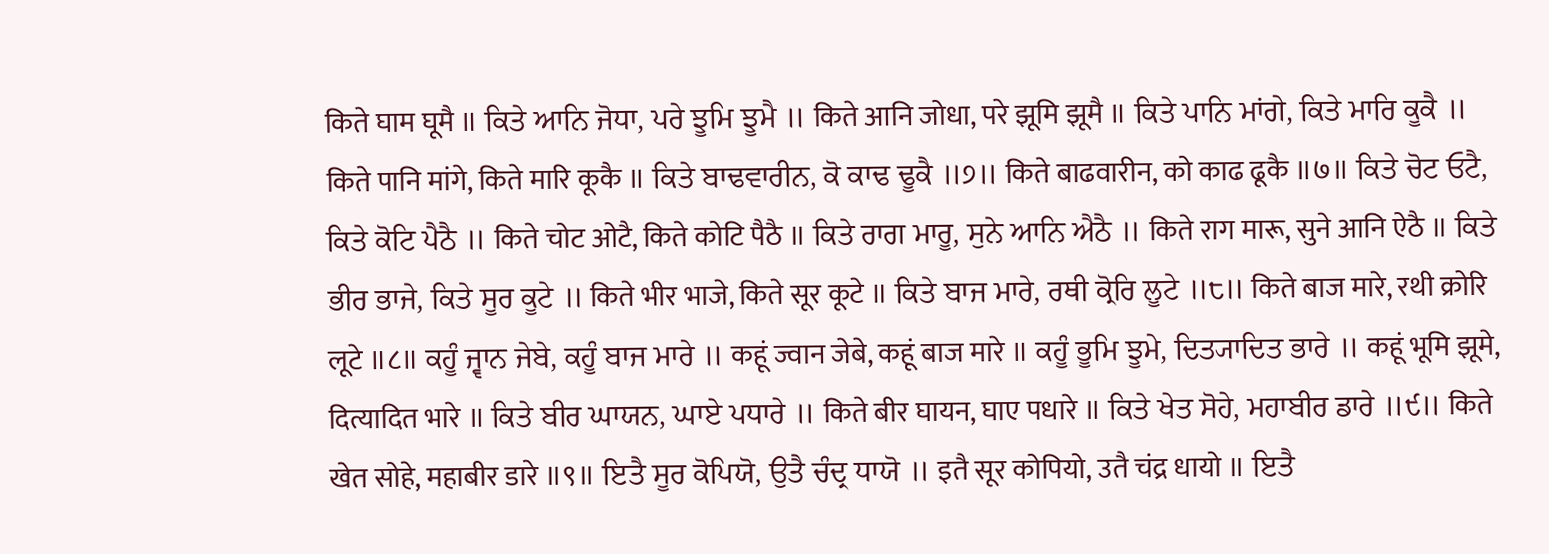किते घाम घूमै ॥ ਕਿਤੇ ਆਨਿ ਜੋਧਾ, ਪਰੇ ਝੂਮਿ ਝੂਮੈ ॥ किते आनि जोधा, परे झूमि झूमै ॥ ਕਿਤੇ ਪਾਨਿ ਮਾਂਗੇ, ਕਿਤੇ ਮਾਰਿ ਕੂਕੈ ॥ किते पानि मांगे, किते मारि कूकै ॥ ਕਿਤੇ ਬਾਢਵਾਰੀਨ, ਕੋ ਕਾਢ ਢੂਕੈ ॥੭॥ किते बाढवारीन, को काढ ढूकै ॥७॥ ਕਿਤੇ ਚੋਟ ਓਟੈ, ਕਿਤੇ ਕੋਟਿ ਪੈਠੈ ॥ किते चोट ओटै, किते कोटि पैठै ॥ ਕਿਤੇ ਰਾਗ ਮਾਰੂ, ਸੁਨੇ ਆਨਿ ਐਠੈ ॥ किते राग मारू, सुने आनि ऐठै ॥ ਕਿਤੇ ਭੀਰ ਭਾਜੇ, ਕਿਤੇ ਸੂਰ ਕੂਟੇ ॥ किते भीर भाजे, किते सूर कूटे ॥ ਕਿਤੇ ਬਾਜ ਮਾਰੇ, ਰਥੀ ਕ੍ਰੋਰਿ ਲੂਟੇ ॥੮॥ किते बाज मारे, रथी क्रोरि लूटे ॥८॥ ਕਹੂੰ ਜ੍ਵਾਨ ਜੇਬੇ, ਕਹੂੰ ਬਾਜ ਮਾਰੇ ॥ कहूं ज्वान जेबे, कहूं बाज मारे ॥ ਕਹੂੰ ਭੂਮਿ ਝੂਮੇ, ਦਿਤ੍ਯਾਦਿਤ ਭਾਰੇ ॥ कहूं भूमि झूमे, दित्यादित भारे ॥ ਕਿਤੇ ਬੀਰ ਘਾਯਨ, ਘਾਏ ਪਧਾਰੇ ॥ किते बीर घायन, घाए पधारे ॥ ਕਿਤੇ ਖੇਤ ਸੋਹੇ, ਮਹਾਬੀਰ ਡਾਰੇ ॥੯॥ किते खेत सोहे, महाबीर डारे ॥९॥ ਇਤੈ ਸੂਰ ਕੋਪਿਯੋ, ਉਤੈ ਚੰਦ੍ਰ ਧਾਯੋ ॥ इतै सूर कोपियो, उतै चंद्र धायो ॥ ਇਤੈ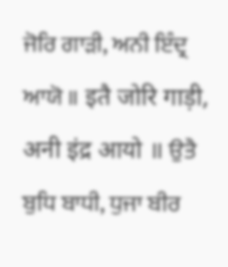ਜੋਰਿ ਗਾੜੀ, ਅਨੀ ਇੰਦ੍ਰ ਆਯੋ ॥ इतै जोरि गाड़ी, अनी इंद्र आयो ॥ ਉਤੈ ਬੁਧਿ ਬਾਧੀ, ਧੁਜਾ ਬੀਰ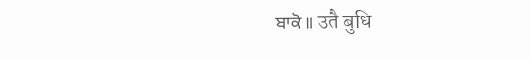ਬਾਕੋ ॥ उतै बुधि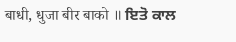बाधी, धुजा बीर बाको ॥ ਇਤੋ ਕਾਲ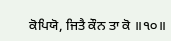ਕੋਪਿਯੋ, ਜਿਤੈ ਕੌਨ ਤਾ ਕੋ ॥੧੦॥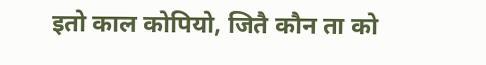इतो काल कोपियो, जितै कौन ता को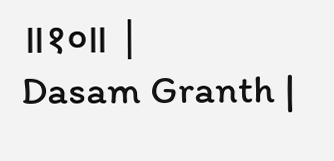॥१०॥ |
Dasam Granth |